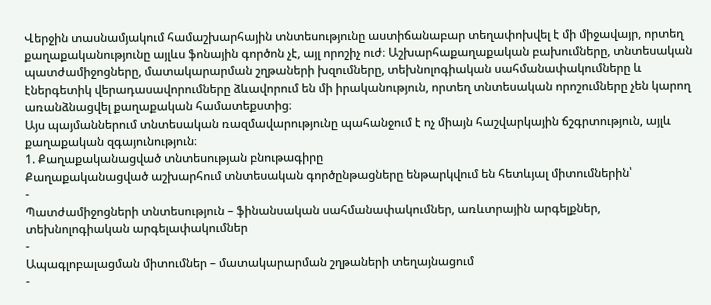Վերջին տասնամյակում համաշխարհային տնտեսությունը աստիճանաբար տեղափոխվել է մի միջավայր, որտեղ քաղաքականությունը այլևս ֆոնային գործոն չէ, այլ որոշիչ ուժ։ Աշխարհաքաղաքական բախումները, տնտեսական պատժամիջոցները, մատակարարման շղթաների խզումները, տեխնոլոգիական սահմանափակումները և էներգետիկ վերադասավորումները ձևավորում են մի իրականություն, որտեղ տնտեսական որոշումները չեն կարող առանձնացվել քաղաքական համատեքստից։
Այս պայմաններում տնտեսական ռազմավարությունը պահանջում է ոչ միայն հաշվարկային ճշգրտություն, այլև քաղաքական զգայունություն։
1. Քաղաքականացված տնտեսության բնութագիրը
Քաղաքականացված աշխարհում տնտեսական գործընթացները ենթարկվում են հետևյալ միտումներին՝
-
Պատժամիջոցների տնտեսություն – ֆինանսական սահմանափակումներ, առևտրային արգելքներ, տեխնոլոգիական արգելափակումներ
-
Ապագլոբալացման միտումներ – մատակարարման շղթաների տեղայնացում
-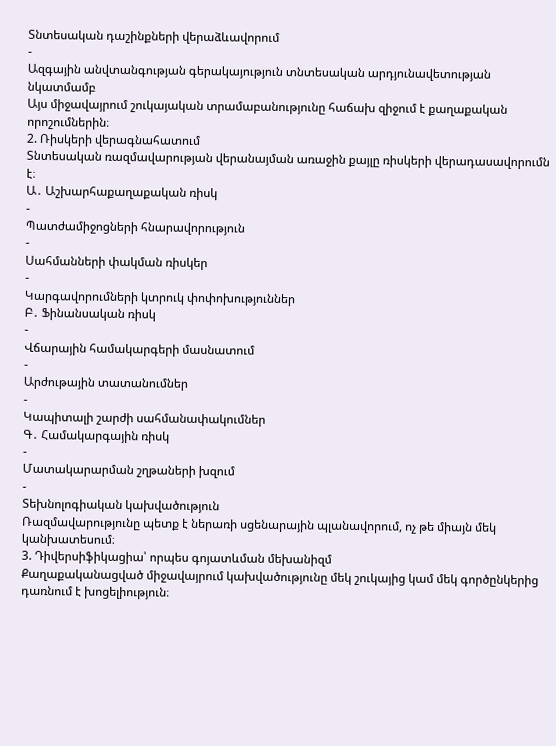Տնտեսական դաշինքների վերաձևավորում
-
Ազգային անվտանգության գերակայություն տնտեսական արդյունավետության նկատմամբ
Այս միջավայրում շուկայական տրամաբանությունը հաճախ զիջում է քաղաքական որոշումներին։
2. Ռիսկերի վերագնահատում
Տնտեսական ռազմավարության վերանայման առաջին քայլը ռիսկերի վերադասավորումն է։
Ա․ Աշխարհաքաղաքական ռիսկ
-
Պատժամիջոցների հնարավորություն
-
Սահմանների փակման ռիսկեր
-
Կարգավորումների կտրուկ փոփոխություններ
Բ․ Ֆինանսական ռիսկ
-
Վճարային համակարգերի մասնատում
-
Արժութային տատանումներ
-
Կապիտալի շարժի սահմանափակումներ
Գ․ Համակարգային ռիսկ
-
Մատակարարման շղթաների խզում
-
Տեխնոլոգիական կախվածություն
Ռազմավարությունը պետք է ներառի սցենարային պլանավորում, ոչ թե միայն մեկ կանխատեսում։
3. Դիվերսիֆիկացիա՝ որպես գոյատևման մեխանիզմ
Քաղաքականացված միջավայրում կախվածությունը մեկ շուկայից կամ մեկ գործընկերից դառնում է խոցելիություն։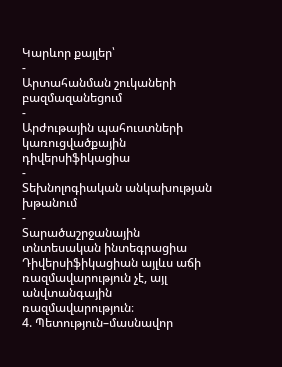Կարևոր քայլեր՝
-
Արտահանման շուկաների բազմազանեցում
-
Արժութային պահուստների կառուցվածքային դիվերսիֆիկացիա
-
Տեխնոլոգիական անկախության խթանում
-
Տարածաշրջանային տնտեսական ինտեգրացիա
Դիվերսիֆիկացիան այլևս աճի ռազմավարություն չէ, այլ անվտանգային ռազմավարություն։
4. Պետություն–մասնավոր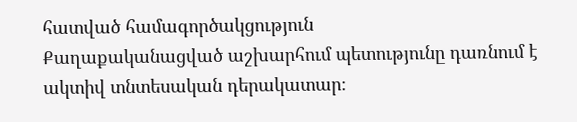հատված համագործակցություն
Քաղաքականացված աշխարհում պետությունը դառնում է ակտիվ տնտեսական դերակատար։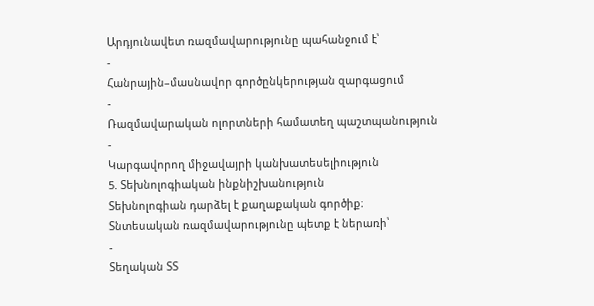Արդյունավետ ռազմավարությունը պահանջում է՝
-
Հանրային–մասնավոր գործընկերության զարգացում
-
Ռազմավարական ոլորտների համատեղ պաշտպանություն
-
Կարգավորող միջավայրի կանխատեսելիություն
5. Տեխնոլոգիական ինքնիշխանություն
Տեխնոլոգիան դարձել է քաղաքական գործիք։
Տնտեսական ռազմավարությունը պետք է ներառի՝
-
Տեղական ՏՏ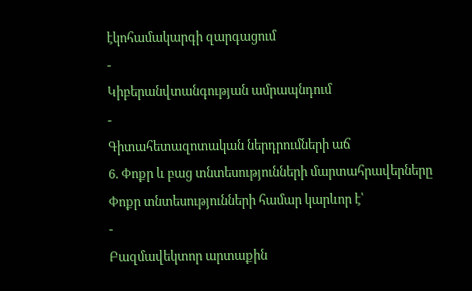էկոհամակարգի զարգացում
-
Կիբերանվտանգության ամրապնդում
-
Գիտահետազոտական ներդրումների աճ
6. Փոքր և բաց տնտեսությունների մարտահրավերները
Փոքր տնտեսությունների համար կարևոր է՝
-
Բազմավեկտոր արտաքին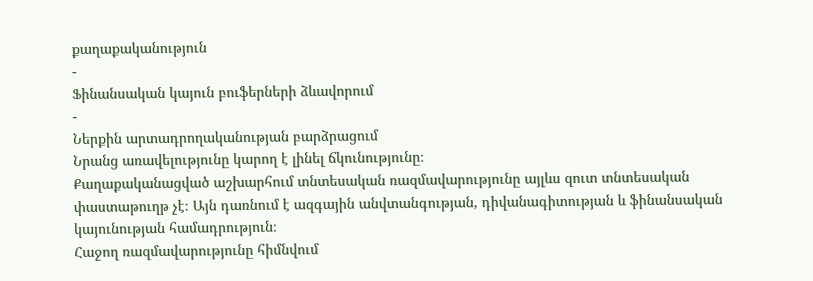քաղաքականություն
-
Ֆինանսական կայուն բուֆերների ձևավորում
-
Ներքին արտադրողականության բարձրացում
Նրանց առավելությունը կարող է լինել ճկունությունը։
Քաղաքականացված աշխարհում տնտեսական ռազմավարությունը այլևս զուտ տնտեսական փաստաթուղթ չէ։ Այն դառնում է ազգային անվտանգության, դիվանագիտության և ֆինանսական կայունության համադրություն։
Հաջող ռազմավարությունը հիմնվում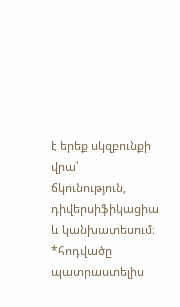է երեք սկզբունքի վրա՝
ճկունություն, դիվերսիֆիկացիա և կանխատեսում։
*հոդվածը պատրաստելիս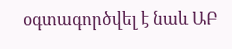օգտագործվել է նաև ԱԲ